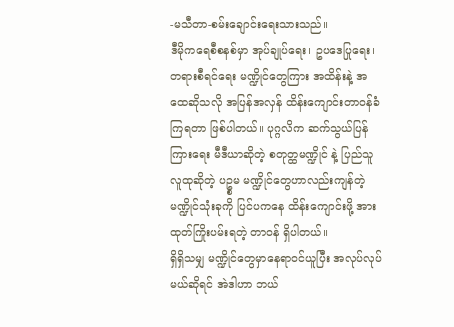-မသီတာ-စမ်းချောင်းရေးသားသည်။
ဒီမိုကရေစီစနစ်မှာ အုပ်ချုပ်ရေး၊ ဥပဒေပြုရေး၊ တရားစီရင်ရေး မဏ္ဍိုင်တွေကြား အထိန်းနဲ့ အထေဆိုသလို အပြန်အလှန် ထိန်းကျောင်းတာဝန်ခံကြရတာ ဖြစ်ပါတယ်။ ပုဂ္ဂလိက ဆက်သွယ်ပြန်ကြားရေး မီဒီယာဆိုတဲ့ စတုတ္ထမဏ္ဍိုင် နဲ့ ပြည်သူလူထုဆိုတဲ့ ပဥ္စမ မဏ္ဍိုင်တွေဟာလည်းကျန်တဲ့ မဏ္ဍိုင်သုံးခုကို ပြင်ပကနေ ထိန်းကျောင်းဖို့ အားထုတ်ကြိုးပမ်းရတဲ့ တာဝန် ရှိပါတယ်။
ရှိရှိသမျှ မဏ္ဍိုင်တွေမှာနေရာဝင်ယူပြီး အလုပ်လုပ်မယ်ဆိုရင် အဲဒါဟာ ဘယ်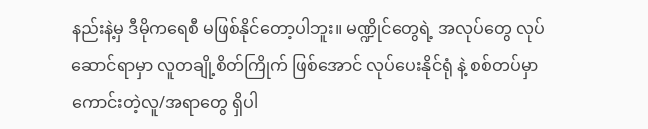နည်းနဲ့မှ ဒီမိုကရေစီ မဖြစ်နိုင်တော့ပါဘူး။ မဏ္ဍိုင်တွေရဲ့ အလုပ်တွေ လုပ်ဆောင်ရာမှာ လူတချို့စိတ်ကြိုက် ဖြစ်အောင် လုပ်ပေးနိုင်ရုံ နဲ့ စစ်တပ်မှာ ကောင်းတဲ့လူ/အရာတွေ ရှိပါ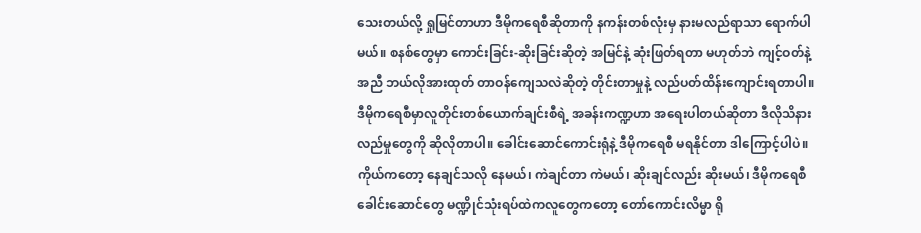သေးတယ်လို့ ရှုမြင်တာဟာ ဒီမိုကရေစီဆိုတာကို နကန်းတစ်လုံးမှ နားမလည်ရာသာ ရောက်ပါမယ်။ စနစ်တွေမှာ ကောင်းခြင်း-ဆိုးခြင်းဆိုတဲ့ အမြင်နဲ့ ဆုံးဖြတ်ရတာ မဟုတ်ဘဲ ကျင့်ဝတ်နဲ့အညီ ဘယ်လိုအားထုတ် တာဝန်ကျေသလဲဆိုတဲ့ တိုင်းတာမှုနဲ့ လည်ပတ်ထိန်းကျောင်းရတာပါ။
ဒီမိုကရေစီမှာလူတိုင်းတစ်ယောက်ချင်းစီရဲ့ အခန်းကဏ္ဍဟာ အရေးပါတယ်ဆိုတာ ဒီလိုသိနားလည်မှုတွေကို ဆိုလိုတာပါ။ ခေါင်းဆောင်ကောင်းရုံနဲ့ ဒီမိုကရေစီ မရနိုင်တာ ဒါကြောင့်ပါပဲ။ ကိုယ်ကတော့ နေချင်သလို နေမယ်၊ ကဲချင်တာ ကဲမယ်၊ ဆိုးချင်လည်း ဆိုးမယ်၊ ဒီမိုကရေစီခေါင်းဆောင်တွေ မဏ္ဍိုင်သုံးရပ်ထဲကလူတွေကတော့ တော်ကောင်းလိမ္မာ ရို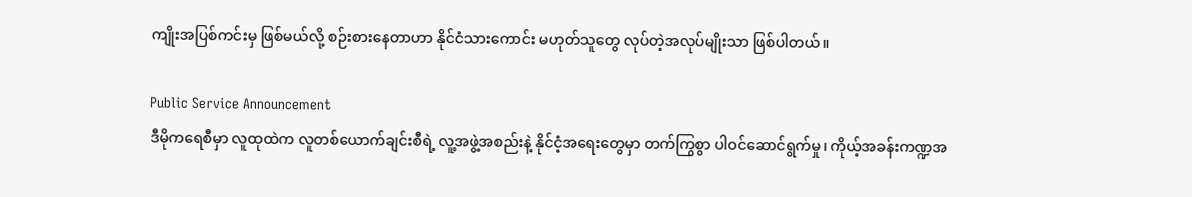ကျိုးအပြစ်ကင်းမှ ဖြစ်မယ်လို့ စဉ်းစားနေတာဟာ နိုင်ငံသားကောင်း မဟုတ်သူတွေ လုပ်တဲ့အလုပ်မျိုးသာ ဖြစ်ပါတယ်။

Public Service Announcement
ဒီမိုကရေစီမှာ လူထုထဲက လူတစ်ယောက်ချင်းစီရဲ့ လူ့အဖွဲ့အစည်းနဲ့ နိုင်ငံ့အရေးတွေမှာ တက်ကြွစွာ ပါဝင်ဆောင်ရွက်မှု၊ ကိုယ့်အခန်းကဏ္ဍအ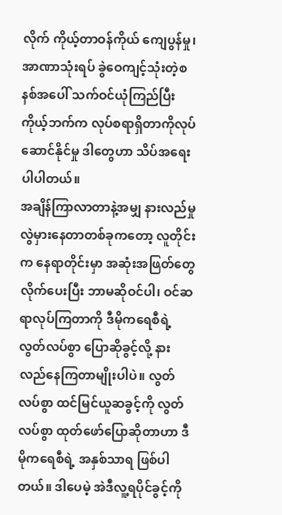လိုက် ကိုယ့်တာဝန်ကိုယ် ကျေပွန်မှု၊ အာဏာသုံးရပ် ခွဲဝေကျင့်သုံးတဲ့စနစ်အပေါ် သက်ဝင်ယုံကြည်ပြီး ကိုယ့်ဘက်က လုပ်စရာရှိတာကိုလုပ်ဆောင်နိုင်မှု ဒါတွေဟာ သိပ်အရေးပါပါတယ်။
အချိန်ကြာလာတာနဲ့အမျှ နားလည်မှု လွဲမှားနေတာတစ်ခုကတော့ လူတိုင်းက နေရာတိုင်းမှာ အဆုံးအဖြတ်တွေ လိုက်ပေးပြီး ဘာမဆိုဝင်ပါ၊ ဝင်ဆရာလုပ်ကြတာကို ဒီမိုကရေစီရဲ့ လွတ်လပ်စွာ ပြောဆိုခွင့်လို့ နားလည်နေကြတာမျိုးပါပဲ။ လွတ်လပ်စွာ ထင်မြင်ယူဆခွင့်ကို လွတ်လပ်စွာ ထုတ်ဖော်ပြောဆိုတာဟာ ဒီမိုကရေစီရဲ့ အနှစ်သာရ ဖြစ်ပါတယ်။ ဒါပေမဲ့ အဲဒီလူ့ရပိုင်ခွင့်ကို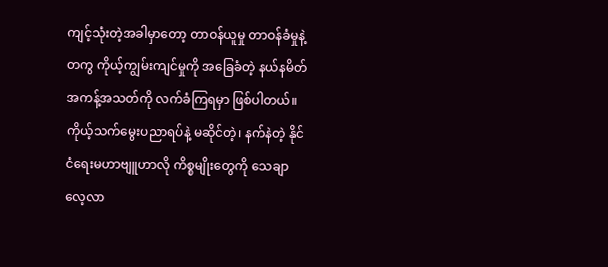ကျင့်သုံးတဲ့အခါမှာတော့ တာဝန်ယူမှု တာဝန်ခံမှုနဲ့တကွ ကိုယ့်ကျွမ်းကျင်မှုကို အခြေခံတဲ့ နယ်နမိတ် အကန့်အသတ်ကို လက်ခံကြရမှာ ဖြစ်ပါတယ်။ ကိုယ့်သက်မွေးပညာရပ်နဲ့ မဆိုင်တဲ့၊ နက်နဲတဲ့ နိုင်ငံရေးမဟာဗျူဟာလို ကိစ္စမျိုးတွေကို သေချာလေ့လာ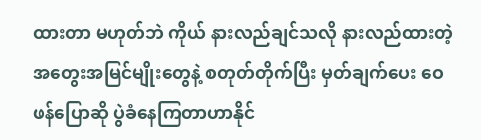ထားတာ မဟုတ်ဘဲ ကိုယ် နားလည်ချင်သလို နားလည်ထားတဲ့ အတွေးအမြင်မျိုးတွေနဲ့ စတုတ်တိုက်ပြီး မှတ်ချက်ပေး ဝေဖန်ပြောဆို ပွဲခံနေကြတာဟာနိုင်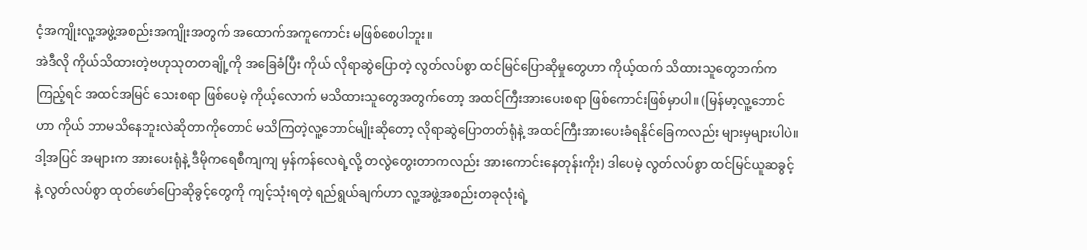ငံ့အကျိုးလူ့အဖွဲ့အစည်းအကျိုးအတွက် အထောက်အကူကောင်း မဖြစ်စေပါဘူး။
အဲဒီလို ကိုယ်သိထားတဲ့ဗဟုသုတတချို့ကို အခြေခံပြီး ကိုယ် လိုရာဆွဲပြောတဲ့ လွတ်လပ်စွာ ထင်မြင်ပြောဆိုမှုတွေဟာ ကိုယ့်ထက် သိထားသူတွေဘက်က ကြည့်ရင် အထင်အမြင် သေးစရာ ဖြစ်ပေမဲ့ ကိုယ့်လောက် မသိထားသူတွေအတွက်တော့ အထင်ကြီးအားပေးစရာ ဖြစ်ကောင်းဖြစ်မှာပါ။ (မြန်မာ့လူ့ဘောင်ဟာ ကိုယ် ဘာမသိနေဘူးလဲဆိုတာကိုတောင် မသိကြတဲ့လူ့ဘောင်မျိုးဆိုတော့ လိုရာဆွဲပြောတတ်ရုံနဲ့ အထင်ကြီးအားပေးခံရနိုင်ခြေကလည်း များမှများပါပဲ။ ဒါ့အပြင် အများက အားပေးရုံနဲ့ ဒီမိုကရေစီကျကျ မှန်ကန်လေရဲ့လို့ တလွဲတွေးတာကလည်း အားကောင်းနေတုန်းကိုး) ဒါပေမဲ့ လွတ်လပ်စွာ ထင်မြင်ယူဆခွင့်နဲ့ လွတ်လပ်စွာ ထုတ်ဖော်ပြောဆိုခွင့်တွေကို ကျင့်သုံးရတဲ့ ရည်ရွယ်ချက်ဟာ လူ့အဖွဲ့အစည်းတခုလုံးရဲ့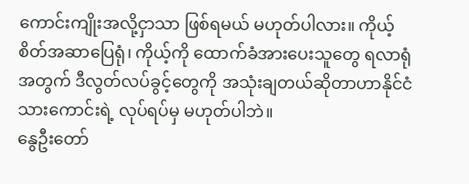ကောင်းကျိုးအလို့ငှာသာ ဖြစ်ရမယ် မဟုတ်ပါလား။ ကိုယ့်စိတ်အဆာပြေရုံ၊ ကိုယ့်ကို ထောက်ခံအားပေးသူတွေ ရလာရုံအတွက် ဒီလွတ်လပ်ခွင့်တွေကို အသုံးချတယ်ဆိုတာဟာနိုင်ငံသားကောင်းရဲ့ လုပ်ရပ်မှ မဟုတ်ပါဘဲ။
နွေဦးတော်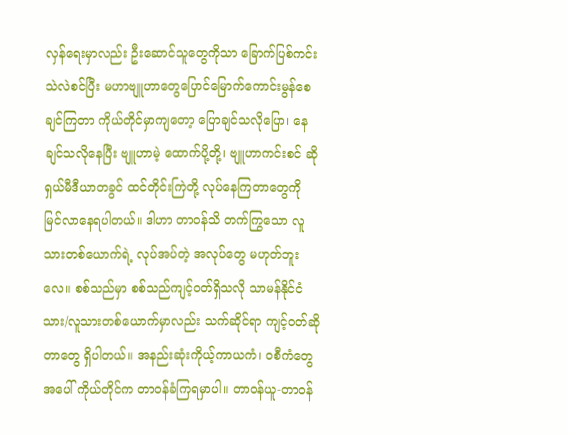လှန်ရေးမှာလည်း ဦးဆောင်သူတွေကိုသာ ခြောက်ပြစ်ကင်းသဲလဲစင်ပြီး မဟာဗျူဟာတွေပြောင်မြောက်ကောင်းမွန်စေချင်ကြတာ ကိုယ်တိုင်မှာကျတော့ ပြောချင်သလိုပြော၊ နေချင်သလိုနေပြီး ဗျူဟာမဲ့ ထောက်ပို့တို့၊ ဗျူဟာကင်းစင် ဆိုရှယ်မီဒီယာတခွင် ထင်တိုင်းကြဲတို့ လုပ်နေကြတာတွေကို မြင်လာနေရပါတယ်။ ဒါဟာ တာဝန်သိ တက်ကြွသော လူသားတစ်ယောက်ရဲ့ လုပ်အပ်တဲ့ အလုပ်တွေ မဟုတ်ဘူးလေ။ စစ်သည်မှာ စစ်သည်ကျင့်ဝတ်ရှိသလို သာမန်နိုင်ငံသား/လူသားတစ်ယောက်မှာလည်း သက်ဆိုင်ရာ ကျင့်ဝတ်ဆိုတာတွေ ရှိပါတယ်။ အနည်းဆုံးကိုယ့်ကာယကံ၊ ဝစီကံတွေအပေါ် ကိုယ်တိုင်က တာဝန်ခံကြရမှာပါ။ တာဝန်ယူ-တာဝန်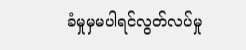ခံမှုမှမပါရင်လွတ်လပ်မှု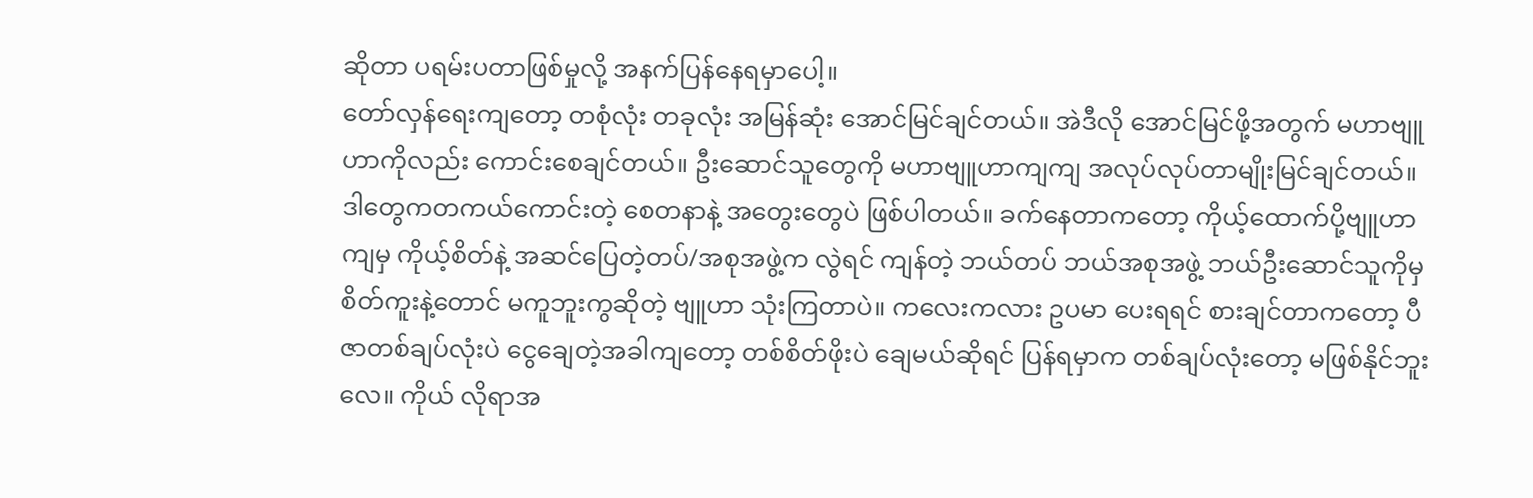ဆိုတာ ပရမ်းပတာဖြစ်မှုလို့ အနက်ပြန်နေရမှာပေါ့။
တော်လှန်ရေးကျတော့ တစုံလုံး တခုလုံး အမြန်ဆုံး အောင်မြင်ချင်တယ်။ အဲဒီလို အောင်မြင်ဖို့အတွက် မဟာဗျူဟာကိုလည်း ကောင်းစေချင်တယ်။ ဦးဆောင်သူတွေကို မဟာဗျူဟာကျကျ အလုပ်လုပ်တာမျိုးမြင်ချင်တယ်။ ဒါတွေကတကယ်ကောင်းတဲ့ စေတနာနဲ့ အတွေးတွေပဲ ဖြစ်ပါတယ်။ ခက်နေတာကတော့ ကိုယ့်ထောက်ပို့ဗျူဟာကျမှ ကိုယ့်စိတ်နဲ့ အဆင်ပြေတဲ့တပ်/အစုအဖွဲ့က လွဲရင် ကျန်တဲ့ ဘယ်တပ် ဘယ်အစုအဖွဲ့ ဘယ်ဦးဆောင်သူကိုမှ စိတ်ကူးနဲ့တောင် မကူဘူးကွဆိုတဲ့ ဗျူဟာ သုံးကြတာပဲ။ ကလေးကလား ဥပမာ ပေးရရင် စားချင်တာကတော့ ပီဇာတစ်ချပ်လုံးပဲ ငွေချေတဲ့အခါကျတော့ တစ်စိတ်ဖိုးပဲ ချေမယ်ဆိုရင် ပြန်ရမှာက တစ်ချပ်လုံးတော့ မဖြစ်နိုင်ဘူးလေ။ ကိုယ် လိုရာအ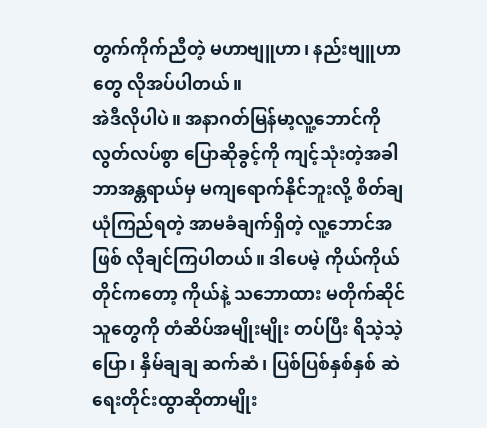တွက်ကိုက်ညီတဲ့ မဟာဗျူဟာ၊ နည်းဗျူဟာတွေ လိုအပ်ပါတယ်။
အဲဒီလိုပါပဲ။ အနာဂတ်မြန်မာ့လူ့ဘောင်ကို လွတ်လပ်စွာ ပြောဆိုခွင့်ကို ကျင့်သုံးတဲ့အခါ ဘာအန္တရာယ်မှ မကျရောက်နိုင်ဘူးလို့ စိတ်ချယုံကြည်ရတဲ့ အာမခံချက်ရှိတဲ့ လူ့ဘောင်အဖြစ် လိုချင်ကြပါတယ်။ ဒါပေမဲ့ ကိုယ်ကိုယ်တိုင်ကတော့ ကိုယ်နဲ့ သဘောထား မတိုက်ဆိုင်သူတွေကို တံဆိပ်အမျိုးမျိုး တပ်ပြီး ရိသဲ့သဲ့ ပြော၊ နှိမ်ချချ ဆက်ဆံ၊ ပြစ်ပြစ်နှစ်နှစ် ဆဲရေးတိုင်းထွာဆိုတာမျိုး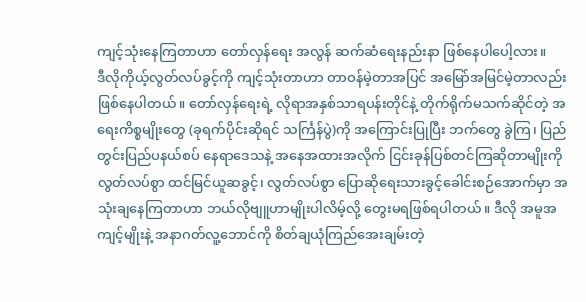ကျင့်သုံးနေကြတာဟာ တော်လှန်ရေး အလွန် ဆက်ဆံရေးနည်းနာ ဖြစ်နေပါပေါ့လား။
ဒီလိုကိုယ့်လွတ်လပ်ခွင့်ကို ကျင့်သုံးတာဟာ တာဝန်မဲ့တာအပြင် အမြော်အမြင်မဲ့တာလည်း ဖြစ်နေပါတယ်။ တော်လှန်ရေးရဲ့ လိုရာအနှစ်သာရပန်းတိုင်နဲ့ တိုက်ရိုက်မသက်ဆိုင်တဲ့ အရေးကိစ္စမျိုးတွေ (ခုရက်ပိုင်းဆိုရင် သင်္ကြန်ပွဲ)ကို အကြောင်းပြုပြီး ဘက်တွေ ခွဲကြ၊ ပြည်တွင်းပြည်ပနယ်စပ် နေရာဒေသနဲ့ အနေအထားအလိုက် ငြင်းခုန်ပြစ်တင်ကြဆိုတာမျိုးကို လွတ်လပ်စွာ ထင်မြင်ယူဆခွင့်၊ လွတ်လပ်စွာ ပြောဆိုရေးသားခွင့်ခေါင်းစဉ်အောက်မှာ အသုံးချနေကြတာဟာ ဘယ်လိုဗျူဟာမျိုးပါလိမ့်လို့ တွေးမရဖြစ်ရပါတယ်။ ဒီလို အမူအကျင့်မျိုးနဲ့ အနာဂတ်လူ့ဘောင်ကို စိတ်ချယုံကြည်အေးချမ်းတဲ့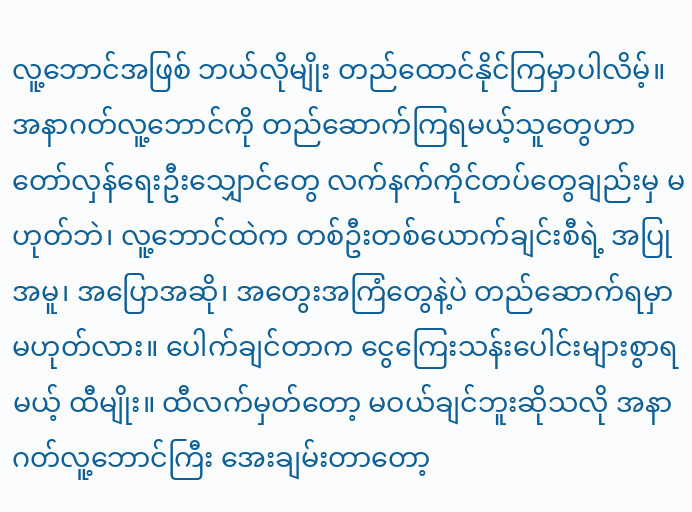လူ့ဘောင်အဖြစ် ဘယ်လိုမျိုး တည်ထောင်နိုင်ကြမှာပါလိမ့်။
အနာဂတ်လူ့ဘောင်ကို တည်ဆောက်ကြရမယ့်သူတွေဟာ တော်လှန်ရေးဦးသျှောင်တွေ လက်နက်ကိုင်တပ်တွေချည်းမှ မဟုတ်ဘဲ၊ လူ့ဘောင်ထဲက တစ်ဦးတစ်ယောက်ချင်းစီရဲ့ အပြုအမူ၊ အပြောအဆို၊ အတွေးအကြံတွေနဲ့ပဲ တည်ဆောက်ရမှာ မဟုတ်လား။ ပေါက်ချင်တာက ငွေကြေးသန်းပေါင်းများစွာရမယ့် ထီမျိုး။ ထီလက်မှတ်တော့ မဝယ်ချင်ဘူးဆိုသလို အနာဂတ်လူ့ဘောင်ကြီး အေးချမ်းတာတော့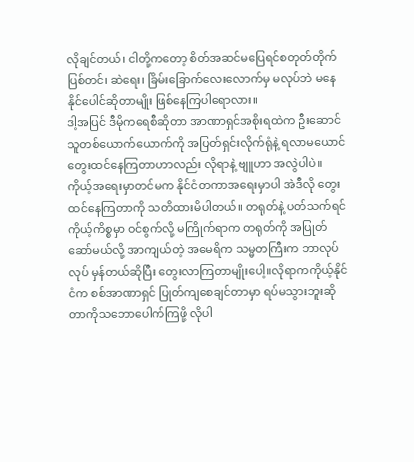လိုချင်တယ်၊ ငါတို့ကတော့ စိတ်အဆင်မပြေရင်စတုတ်တိုက်ပြစ်တင်၊ ဆဲရေး၊ ခြိမ်းခြောက်လေးလောက်မှ မလုပ်ဘဲ မနေနိုင်ပေါင်ဆိုတာမျိုး ဖြစ်နေကြပါရောလား။
ဒါ့အပြင် ဒီမိုကရေစီဆိုတာ အာဏာရှင်အစိုးရထဲက ဦးဆောင်သူတစ်ယောက်ယောက်ကို အပြတ်ရှင်းလိုက်ရုံနဲ့ ရလာမယောင် တွေးထင်နေကြတာဟာလည်း လိုရာနဲ့ ဗျူဟာ အလွဲပါပဲ။ ကိုယ့်အရေးမှာတင်မက နိုင်ငံတကာအရေးမှာပါ အဲဒီလို တွေးထင်နေကြတာကို သတိထားမိပါတယ်။ တရုတ်နဲ့ ပတ်သက်ရင် ကိုယ့်ကိစ္စမှာ ဝင်စွက်လို့ မကြိုက်ရာက တရုတ်ကို အပြုတ်ဆော်မယ်လို့ အာကျယ်တဲ့ အမေရိက သမ္မတကြီးက ဘာလုပ်လုပ် မှန်တယ်ဆိုပြီး တွေးလာကြတာမျိုးပေါ့။လိုရာကကိုယ့်နိုင်ငံက စစ်အာဏာရှင် ပြုတ်ကျစေချင်တာမှာ ရပ်မသွားဘူးဆိုတာကိုသဘောပေါက်ကြဖို့ လိုပါ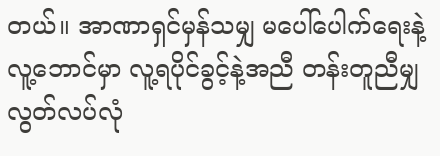တယ်။ အာဏာရှင်မှန်သမျှ မပေါ်ပေါက်ရေးနဲ့ လူ့ဘောင်မှာ လူ့ရပိုင်ခွင့်နဲ့အညီ တန်းတူညီမျှ လွတ်လပ်လုံ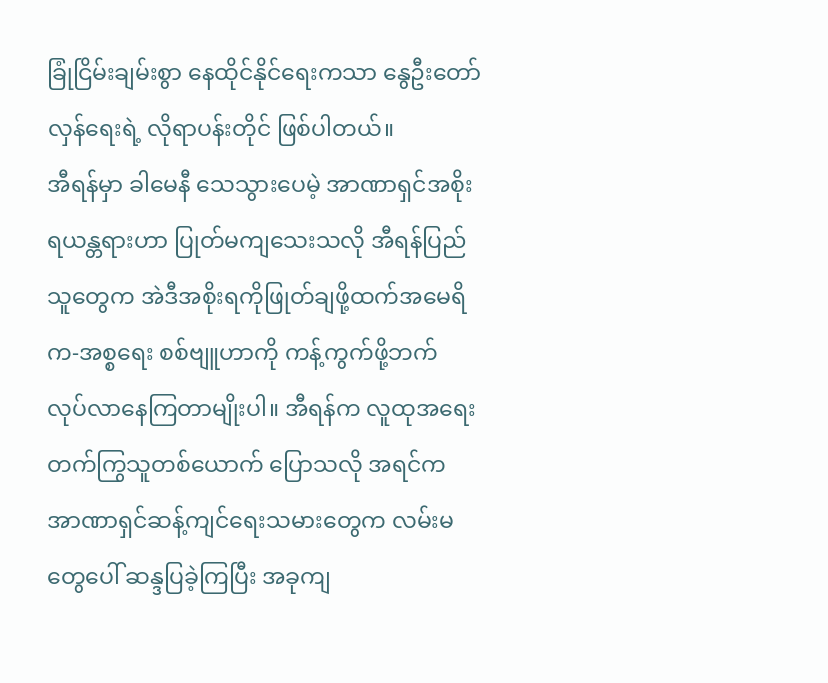ခြုံငြိမ်းချမ်းစွာ နေထိုင်နိုင်ရေးကသာ နွေဦးတော်လှန်ရေးရဲ့ လိုရာပန်းတိုင် ဖြစ်ပါတယ်။
အီရန်မှာ ခါမေနီ သေသွားပေမဲ့ အာဏာရှင်အစိုးရယန္တရားဟာ ပြုတ်မကျသေးသလို အီရန်ပြည်သူတွေက အဲဒီအစိုးရကိုဖြုတ်ချဖို့ထက်အမေရိက-အစ္စရေး စစ်ဗျူဟာကို ကန့်ကွက်ဖို့ဘက် လုပ်လာနေကြတာမျိုးပါ။ အီရန်က လူထုအရေး တက်ကြွသူတစ်ယောက် ပြောသလို အရင်က အာဏာရှင်ဆန့်ကျင်ရေးသမားတွေက လမ်းမတွေပေါ် ဆန္ဒပြခဲ့ကြပြီး အခုကျ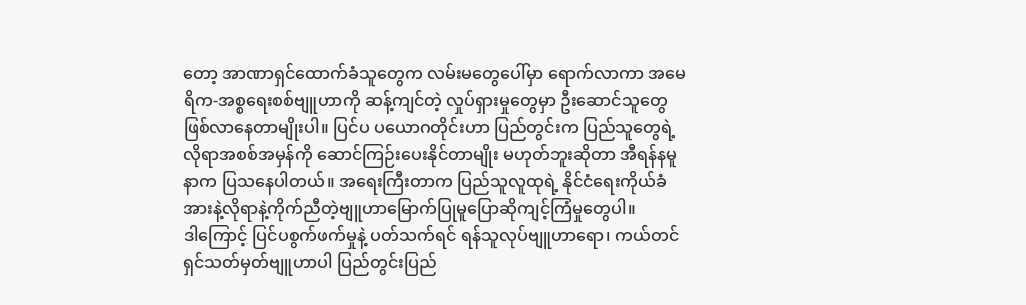တော့ အာဏာရှင်ထောက်ခံသူတွေက လမ်းမတွေပေါ်မှာ ရောက်လာကာ အမေရိက-အစ္စရေးစစ်ဗျူဟာကို ဆန့်ကျင်တဲ့ လှုပ်ရှားမှုတွေမှာ ဦးဆောင်သူတွေ ဖြစ်လာနေတာမျိုးပါ။ ပြင်ပ ပယောဂတိုင်းဟာ ပြည်တွင်းက ပြည်သူတွေရဲ့ လိုရာအစစ်အမှန်ကို ဆောင်ကြဉ်းပေးနိုင်တာမျိုး မဟုတ်ဘူးဆိုတာ အီရန်နမူနာက ပြသနေပါတယ်။ အရေးကြီးတာက ပြည်သူလူထုရဲ့ နိုင်ငံရေးကိုယ်ခံအားနဲ့လိုရာနဲ့ကိုက်ညီတဲ့ဗျူဟာမြောက်ပြုမူပြောဆိုကျင့်ကြံမှုတွေပါ။
ဒါကြောင့် ပြင်ပစွက်ဖက်မှုနဲ့ ပတ်သက်ရင် ရန်သူလုပ်ဗျူဟာရော၊ ကယ်တင်ရှင်သတ်မှတ်ဗျူဟာပါ ပြည်တွင်းပြည်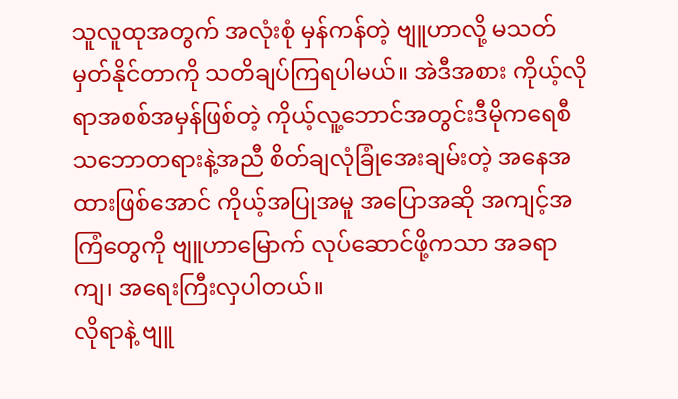သူလူထုအတွက် အလုံးစုံ မှန်ကန်တဲ့ ဗျူဟာလို့ မသတ်မှတ်နိုင်တာကို သတိချပ်ကြရပါမယ်။ အဲဒီအစား ကိုယ့်လိုရာအစစ်အမှန်ဖြစ်တဲ့ ကိုယ့်လူ့ဘောင်အတွင်းဒီမိုကရေစီသဘောတရားနဲ့အညီ စိတ်ချလုံခြုံအေးချမ်းတဲ့ အနေအထားဖြစ်အောင် ကိုယ့်အပြုအမူ အပြောအဆို အကျင့်အကြံတွေကို ဗျူဟာမြောက် လုပ်ဆောင်ဖို့ကသာ အခရာ ကျ၊ အရေးကြီးလှပါတယ်။
လိုရာနဲ့ ဗျူ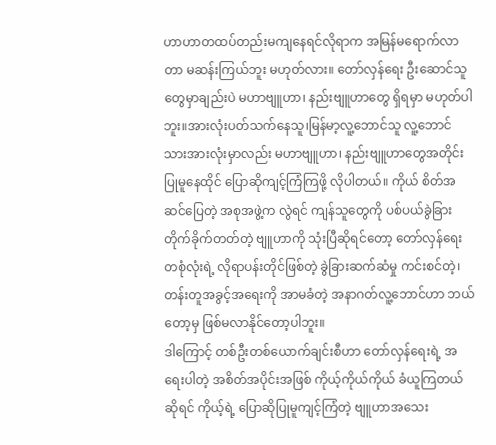ဟာဟာတထပ်တည်းမကျနေရင်လိုရာက အမြန်မရောက်လာတာ မဆန်းကြယ်ဘူး မဟုတ်လား။ တော်လှန်ရေး ဦးဆောင်သူတွေမှာချည်းပဲ မဟာဗျူဟာ၊ နည်းဗျူဟာတွေ ရှိရမှာ မဟုတ်ပါဘူး။အားလုံးပတ်သက်နေသူ၊မြန်မာ့လူ့ဘောင်သူ လူ့ဘောင်သားအားလုံးမှာလည်း မဟာဗျူဟာ၊ နည်းဗျူဟာတွေအတိုင်း ပြုမူနေထိုင် ပြောဆိုကျင့်ကြံကြဖို့ လိုပါတယ်။ ကိုယ် စိတ်အဆင်ပြေတဲ့ အစုအဖွဲ့က လွဲရင် ကျန်သူတွေကို ပစ်ပယ်ခွဲခြားတိုက်ခိုက်တတ်တဲ့ ဗျူဟာကို သုံးပြီဆိုရင်တော့ တော်လှန်ရေးတစုံလုံးရဲ့ လိုရာပန်းတိုင်ဖြစ်တဲ့ ခွဲခြားဆက်ဆံမှု ကင်းစင်တဲ့၊ တန်းတူအခွင့်အရေးကို အာမခံတဲ့ အနာဂတ်လူ့ဘောင်ဟာ ဘယ်တော့မှ ဖြစ်မလာနိုင်တော့ပါဘူး။
ဒါကြောင့် တစ်ဦးတစ်ယောက်ချင်းစီဟာ တော်လှန်ရေးရဲ့ အရေးပါတဲ့ အစိတ်အပိုင်းအဖြစ် ကိုယ့်ကိုယ်ကိုယ် ခံယူကြတယ်ဆိုရင် ကိုယ့်ရဲ့ ပြောဆိုပြုမူကျင့်ကြံတဲ့ ဗျူဟာအသေး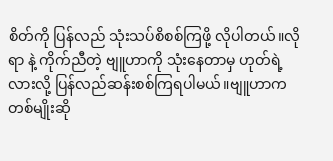စိတ်ကို ပြန်လည် သုံးသပ်စိစစ်ကြဖို့ လိုပါတယ်။လိုရာ နဲ့ ကိုက်ညီတဲ့ ဗျူဟာကို သုံးနေတာမှ ဟုတ်ရဲ့လားလို့ ပြန်လည်ဆန်းစစ်ကြရပါမယ်။ဗျူဟာကတစ်မျိုးဆို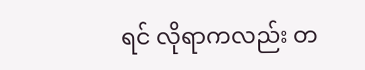ရင် လိုရာကလည်း တ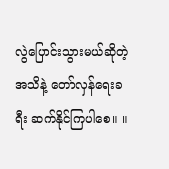လွဲပြောင်းသွားမယ်ဆိုတဲ့ အသိနဲ့ တော်လှန်ရေးခရီး ဆက်နိုင်ကြပါစေ။ ။